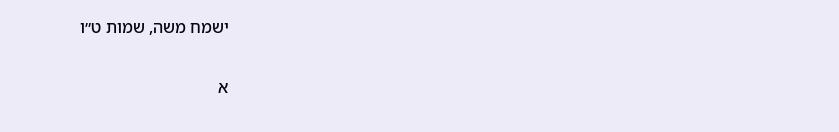ישמח משה, שמות ט״ו

א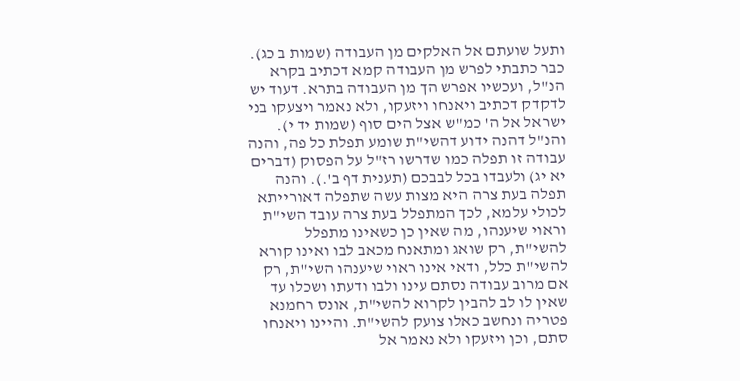ותעל שועתם אל האלקים מן העבודה (שמות ב כג). כבר כתבתי לפרש מן העבודה קמא דכתיב בקרא הנ"ל, ועכשיו אפרש הך מן העבודה בתרא. דעוד יש לדקדק דכתיב ויאנחו ויזעקו, ולא נאמר ויצעקו בני ישראל אל ה' כמ"ש אצל הים סוף (שמות יד י). והנ"ל דהנה ידוע דהשי"ת שומע תפלת כל פה, והנה עבודה זו תפלה כמו שדרשו רז"ל על הפסוק (דברים יא יג) ולעבדו בכל לבבכם (תענית דף ב'.). והנה תפלה בעת צרה היא מצות עשה שתפלה דאורייתא לכולי עלמא, לכך המתפלל בעת צרה עובד השי"ת וראוי שיענהו, מה שאין כן כשאינו מתפלל להשי"ת, רק שואג ומתאנח מכאב לבו ואינו קורא להשי"ת כלל, ודאי אינו ראוי שיענהו השי"ת, רק אם מרוב עבודה נסתם עינו ולבו ודעתו ושכלו עד שאין לו לב להבין לקרוא להשי"ת, אונס רחמנא פטריה ונחשב כאלו צועק להשי"ת. והיינו ויאנחו סתם, וכן ויזעקו ולא נאמר אל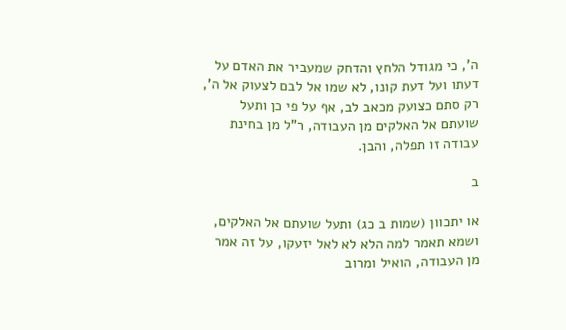ה', כי מגודל הלחץ והדחק שמעביר את האדם על דעתו ועל דעת קונו, לא שמו אל לבם לצעוק אל ה', רק סתם כצועק מכאב לב, אף על פי כן ותעל שועתם אל האלקים מן העבודה, ר"ל מן בחינת עבודה זו תפלה, והבן.

ב

או יתכוון (שמות ב כג) ותעל שועתם אל האלקים, ושמא תאמר למה הלא לא לאל יזעקו, על זה אמר מן העבודה, הואיל ומרוב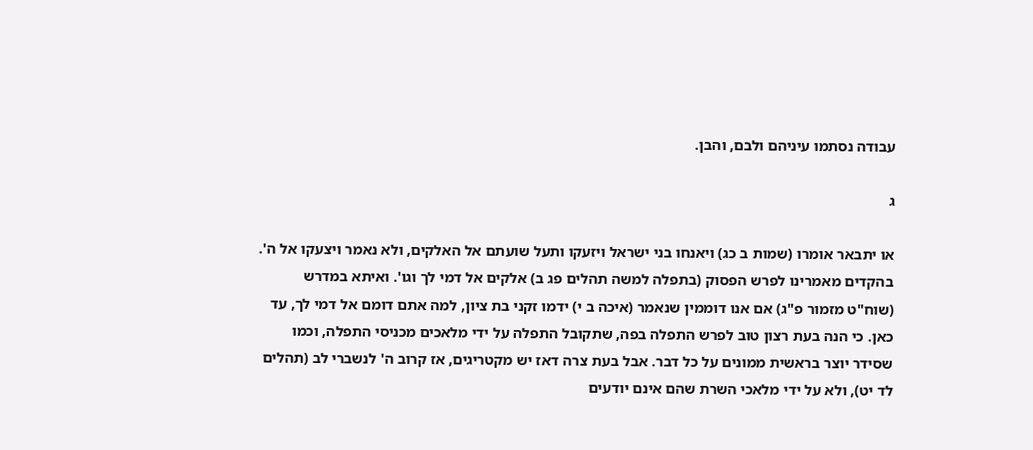עבודה נסתמו עיניהם ולבם, והבן.

ג

או יתבאר אומרו (שמות ב כג) ויאנחו בני ישראל ויזעקו ותעל שועתם אל האלקים, ולא נאמר ויצעקו אל ה'. בהקדים מאמרינו לפרש הפסוק (בתפלה למשה תהלים פג ב) אלקים אל דמי לך וגו'. ואיתא במדרש (שוח"ט מזמור פ"ג) אם אנו דוממין שנאמר (איכה ב י) ידמו זקני בת ציון, למה אתם דומם אל דמי לך, עד כאן. כי הנה בעת רצון טוב לפרש התפלה בפה, שתקובל התפלה על ידי מלאכים מכניסי התפלה, וכמו שסידר יוצר בראשית ממונים על כל דבר. אבל בעת צרה דאז יש מקטריגים, אז קרוב ה' לנשברי לב (תהלים לד יט), ולא על ידי מלאכי השרת שהם אינם יודעים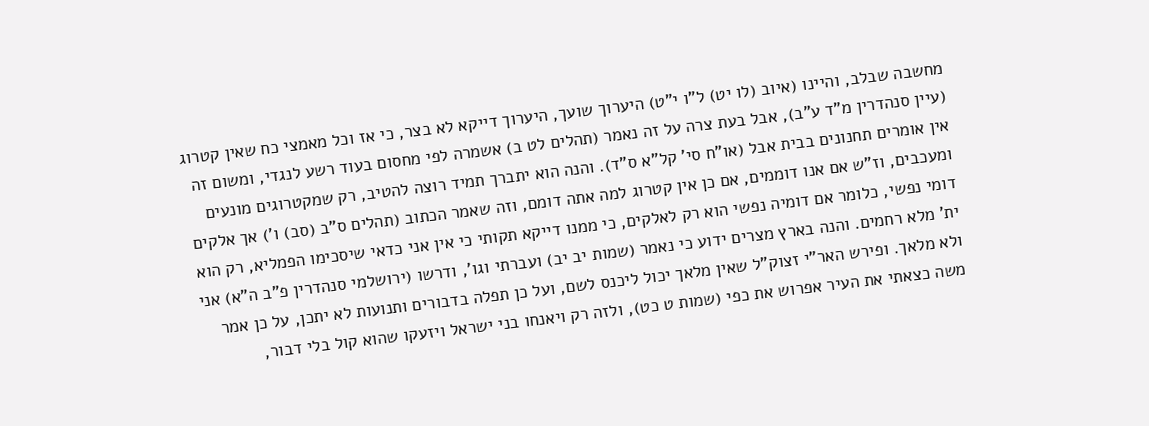מחשבה שבלב, והיינו (איוב (לו יט) ל"ו י"ט) היערוך שועך, היערוך דייקא לא בצר, כי אז וכל מאמצי כח שאין קטרוג (עיין סנהדרין מ"ד ע"ב), אבל בעת צרה על זה נאמר (תהלים לט ב) אשמרה לפי מחסום בעוד רשע לנגדי, ומשום זה אין אומרים תחנונים בבית אבל (או"ח סי' קל"א ס"ד). והנה הוא יתברך תמיד רוצה להטיב, רק שמקטרוגים מונעים ומעכבים, וז"ש אם אנו דוממים, אם כן אין קטרוג למה אתה דומם, וזה שאמר הכתוב (תהלים ס"ב (סב) ו') אך אלקים דומי נפשי, כלומר אם דומיה נפשי הוא רק לאלקים, כי ממנו דייקא תקותי כי אין אני כדאי שיסכימו הפמליא, רק הוא ית' מלא רחמים. והנה בארץ מצרים ידוע כי נאמר (שמות יב יב) ועברתי וגו', ודרשו (ירושלמי סנהדרין פ"ב ה"א) אני ולא מלאך. ופירש האר"י זצוק"ל שאין מלאך יכול ליכנס לשם, ועל כן תפלה בדבורים ותנועות לא יתכן, על כן אמר משה כצאתי את העיר אפרוש את כפי (שמות ט כט), ולזה רק ויאנחו בני ישראל ויזעקו שהוא קול בלי דבור,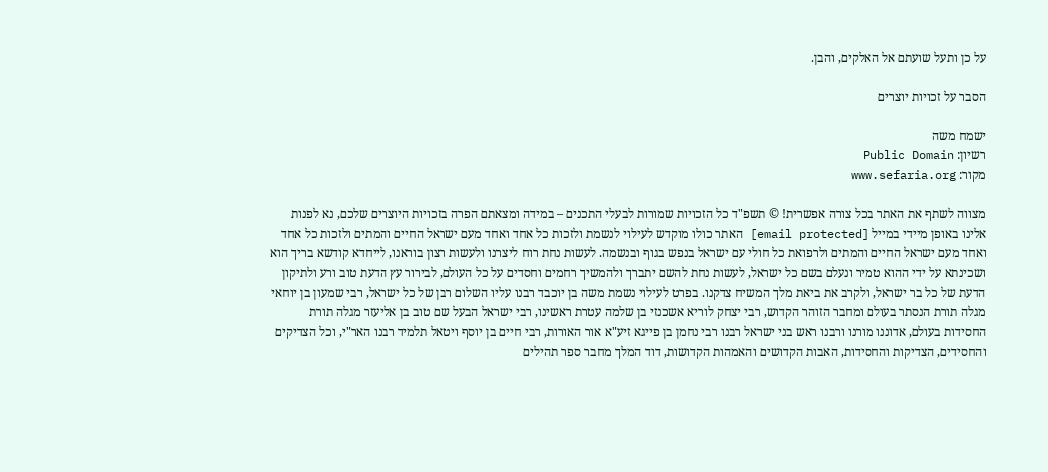על כן ותעל שועתם אל האלקים, והבן.

הסבר על זכויות יוצרים

ישמח משה
רשיון: Public Domain
מקור: www.sefaria.org

מצווה לשתף את האתר בכל צורה אפשרית! © תשפ"ד כל הזכויות שמורות לבעלי התכנים – במידה ומצאתם הפרה בזכויות היוצרים שלכם, נא לפנות אלינו באופן מיידי במייל [email protected] האתר כולו מוקדש לעילוי לנשמת ולזכות כל אחד ואחד מעם ישראל החיים והמתים ולזכות כל אחד ואחד מעם ישראל החיים והמתים ולרפואת כל חולי עם ישראל בנפש בגוף ובנשמה. לעשות נחת רוח ליצרנו ולעשות רצון בוראנו, לייחדא קודשא בריך הוא ושכינתא על ידי ההוא טמיר ונעלם בשם כל ישראל, לעשות נחת להשם יתברך ולהמשיך רחמים וחסדים על כל העולם, לבירור עץ הדעת טוב ורע ולתיקון הדעת של כל בר ישראל, ולקרב את ביאת מלך המשיח צדקנו. בפרט לעילוי נשמת משה בן יוכבד רבנו עליו השלום רבן של כל ישראל, רבי שמעון בן יוחאי מגלה תורת הנסתר בעולם ומחבר הזוהר הקדוש, רבי יצחק לוריא אשכנזי בן שלמה עטרת ראשינו, רבי ישראל הבעל שם טוב בן אליעזר מגלה תורת החסידות בעולם, אדוננו מורנו ורבנו ראש בני ישראל רבנו רבי נחמן בן פייגא זיע"א אור האורות, רבי חיים בן יוסף ויטאל תלמיד רבנו האר"י, וכל הצדיקים והחסידים, הצדיקות והחסידות, האבות הקדושים והאמהות הקדושות, דוד המלך מחבר ספר תהילים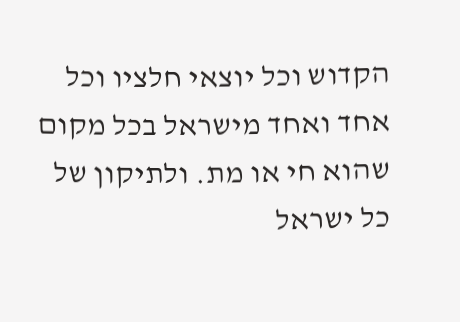הקדוש וכל יוצאי חלציו וכל אחד ואחד מישראל בכל מקום שהוא חי או מת. ולתיקון של כל ישראל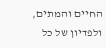החיים והמתים, ולפדיון של כל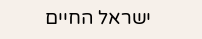ישראל החיים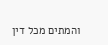והמתים מכל דין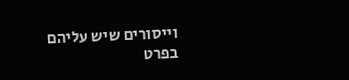וייסורים שיש עליהם בפרט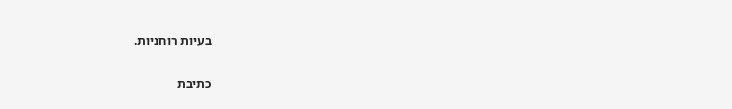בעיות רוחניות.

כתיבת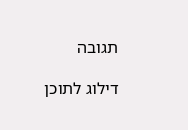תגובה

דילוג לתוכן